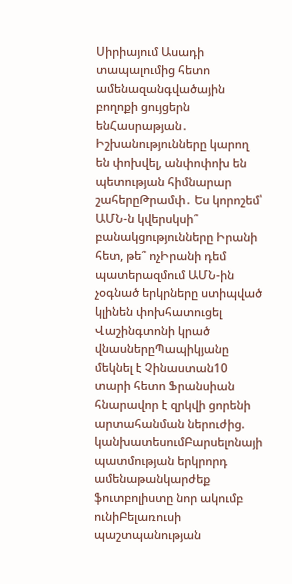Սիրիայում Ասադի տապալումից հետո ամենազանգվածային բողոքի ցույցերն ենՀասրաթյան․ Իշխանությունները կարող են փոխվել, անփոփոխ են պետության հիմնարար շահերըԹրամփ․ Ես կորոշեմ՝ ԱՄՆ-ն կվերսկսի՞ բանակցությունները Իրանի հետ, թե՞ ոչԻրանի դեմ պատերազմում ԱՄՆ-ին չօգնած երկրները ստիպված կլինեն փոխհատուցել Վաշինգտոնի կրած վնասներըՊապիկյանը մեկնել է Չինաստան10 տարի հետո Ֆրանսիան հնարավոր է զրկվի ցորենի արտահանման ներուժից. կանխատեսումԲարսելոնայի պատմության երկրորդ ամենաթանկարժեք ֆուտբոլիստը նոր ակումբ ունիԲելառուսի պաշտպանության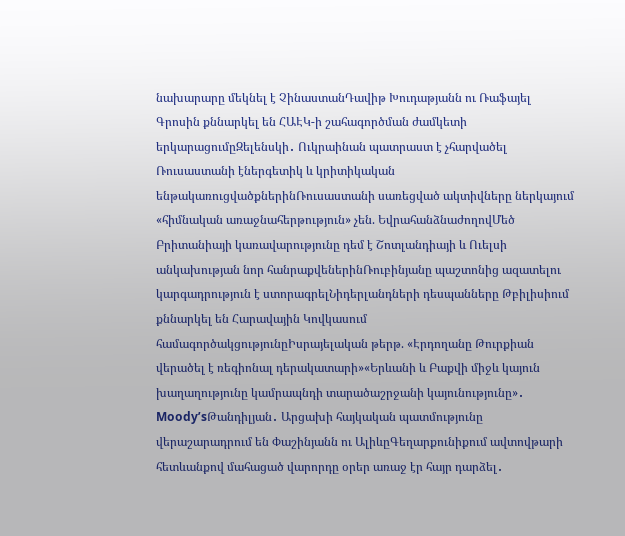նախարարը մեկնել է ՉինաստանԴավիթ Խուդաթյանն ու Ռաֆայել Գրոսին քննարկել են ՀԱԷԿ-ի շահագործման ժամկետի երկարացումըԶելենսկի․ Ուկրաինան պատրաստ է չհարվածել Ռուսաստանի էներգետիկ և կրիտիկական ենթակառուցվածքներինՌուսաստանի սառեցված ակտիվները ներկայում «հիմնական առաջնահերթություն» չեն. ԵվրահանձնաժողովՄեծ Բրիտանիայի կառավարությունը դեմ է Շոտլանդիայի և Ուելսի անկախության նոր հանրաքվեներինՌուբինյանը պաշտոնից ազատելու կարգադրություն է ստորագրելՆիդերլանդների դեսպանները Թբիլիսիում քննարկել են Հարավային Կովկասում համագործակցությունըԻսրայելական թերթ. «Էրդողանը Թուրքիան վերածել է ռեգիոնալ դերակատարի»«Երևանի և Բաքվի միջև կայուն խաղաղությունը կամրապնդի տարածաշրջանի կայունությունը»․ Moody’sԹանդիլյան․ Արցախի հայկական պատմությունը վերաշարադրում են Փաշինյանն ու ԱլիևըԳեղարքունիքում ավտովթարի հետևանքով մահացած վարորդը օրեր առաջ էր հայր դարձել․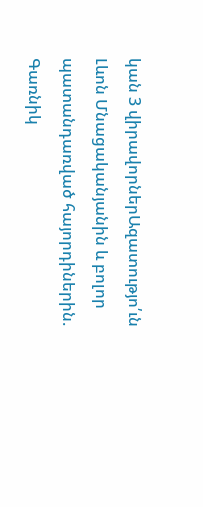կան 3 վիրավորներԱզատությո՛ւն Լևոն Մնացականյանին և բոլոր պատանդառված հայորդիներին. Գառնիկ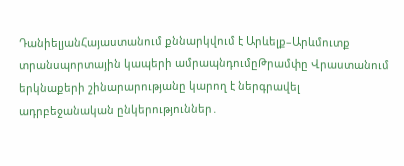ԴանիելյանՀայաստանում քննարկվում է Արևելք–Արևմուտք տրանսպորտային կապերի ամրապնդումըԹրամփը Վրաստանում երկնաքերի շինարարությանը կարող է ներգրավել ադրբեջանական ընկերություններ․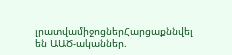լրատվամիջոցներՀարցաքննվել են ԱԱԾ-ականներ.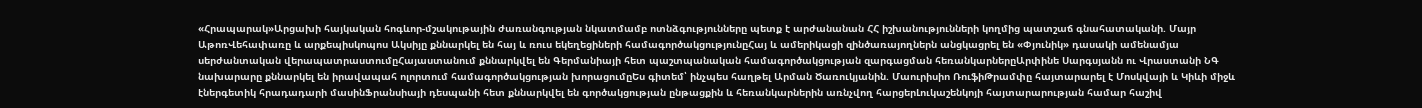«Հրապարակ»Արցախի հայկական հոգևոր-մշակութային ժառանգության նկատմամբ ոտնձգությունները պետք է արժանանան ՀՀ իշխանությունների կողմից պատշաճ գնահատականի. Մայր ԱթոռՎեհափառը և արքեպիսկոպոս Ակսիյը քննարկել են հայ և ռուս եկեղեցիների համագործակցությունըՀայ և ամերիկացի զինծառայողներն անցկացրել են «Փյունիկ» դասակի ամենամյա սերժանտական վերապատրաստումըՀայաստանում քննարկվել են Գերմանիայի հետ պաշտպանական համագործակցության զարգացման հեռանկարներըԱրփինե Սարգսյանն ու Վրաստանի ՆԳ նախարարը քննարկել են իրավապահ ոլորտում համագործակցության խորացումըԵս գիտեմ՝ ինչպես հաղթել Արման Ծառուկյանին. Մաուրիսիո ՌուֆիԹրամփը հայտարարել է Մոսկվայի և Կիևի միջև էներգետիկ հրադադարի մասինՖրանսիայի դեսպանի հետ քննարկվել են գործակցության ընթացքին և հեռանկարներին առնչվող հարցերԼուկաշենկոյի հայտարարության համար հաշիվ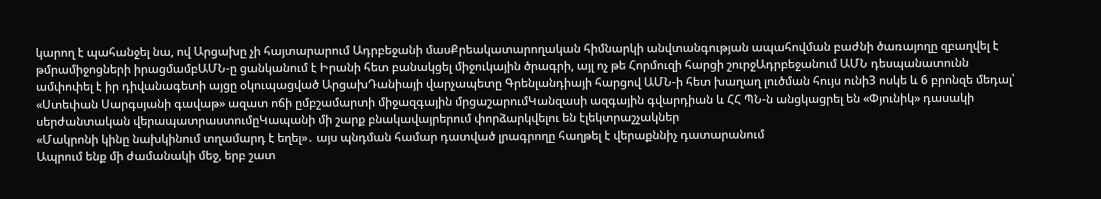կարող է պահանջել նա, ով Արցախը չի հայտարարում Ադրբեջանի մասՔրեակատարողական հիմնարկի անվտանգության ապահովման բաժնի ծառայողը զբաղվել է թմրամիջոցների իրացմամբԱՄՆ-ը ցանկանում է Իրանի հետ բանակցել միջուկային ծրագրի, այլ ոչ թե Հորմուզի հարցի շուրջԱդրբեջանում ԱՄՆ դեսպանատունն ամփոփել է իր դիվանագետի այցը օկուպացված ԱրցախԴանիայի վարչապետը Գրենլանդիայի հարցով ԱՄՆ-ի հետ խաղաղ լուծման հույս ունի3 ոսկե և 6 բրոնզե մեդալ՝ «Ստեփան Սարգսյանի գավաթ» ազատ ոճի ըմբշամարտի միջազգային մրցաշարումԿանզասի ազգային գվարդիան և ՀՀ ՊՆ-ն անցկացրել են «Փյունիկ» դասակի սերժանտական վերապատրաստումըԿապանի մի շարք բնակավայրերում փորձարկվելու են էլեկտրաշչակներ
«Մակրոնի կինը նախկինում տղամարդ է եղել»․ այս պնդման համար դատված լրագրողը հաղթել է վերաքննիչ դատարանում
Ապրում ենք մի ժամանակի մեջ, երբ շատ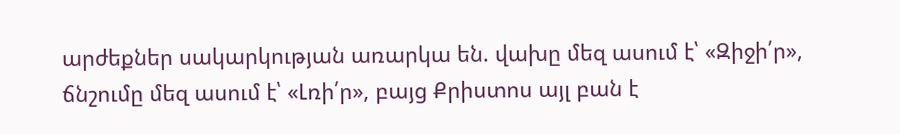արժեքներ սակարկության առարկա են. վախը մեզ ասում է՝ «Զիջի՛ր», ճնշումը մեզ ասում է՝ «Լռի՛ր», բայց Քրիստոս այլ բան է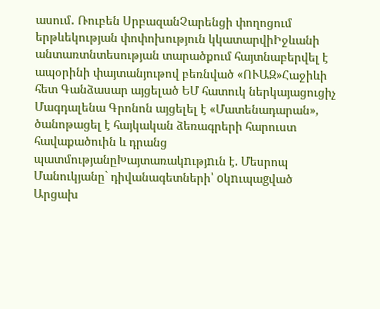ասում․ Ռուբեն ՍրբազանՉարենցի փողոցում երթևեկության փոփոխություն կկատարվիԻջևանի անտառտնտեսության տարածքում հայտնաբերվել է ապօրինի փայտանյութով բեռնված «ՈՒԱԶ»Հաջիևի հետ Գանձասար այցելած ԵՄ հատուկ ներկայացուցիչ Մագդալենա Գրոնոն այցելել է «Մատենադարան», ծանոթացել է հայկական ձեռագրերի հարուստ հավաքածուին և դրանց պատմությանըԽայտառակnւթյnւն է. Մեսրոպ Մանուկյանը` դիվանագետների՝ oկnւպաgված Արցախ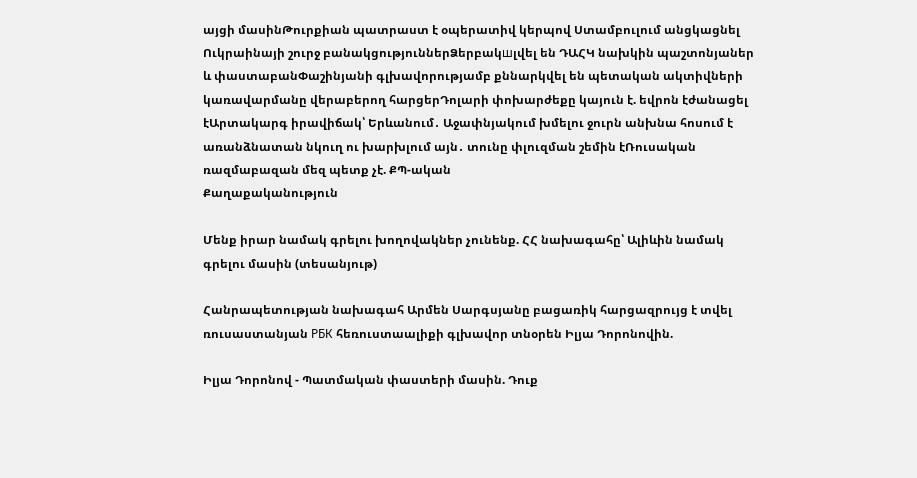այցի մասինԹուրքիան պատրաստ է օպերատիվ կերպով Ստամբուլում անցկացնել Ուկրաինայի շուրջ բանակցություններՁերբակшլվել են ԴԱՀԿ նախկին պաշտոնյաներ և փաստաբանՓաշինյանի գլխավորությամբ քննարկվել են պետական ակտիվների կառավարմանը վերաբերող հարցերԴոլարի փոխարժեքը կայուն է. եվրոն էժանացել էԱրտակարգ իրավիճակ՝ Երևանում․ Աջափնյակում խմելու ջուրն անխնա հոսում է առանձնատան նկուղ ու խարխլում այն․ տունը փլուզման շեմին էՌուսական ռազմաբազան մեզ պետք չէ. ՔՊ-ական
Քաղաքականություն

Մենք իրար նամակ գրելու խողովակներ չունենք. ՀՀ նախագահը՝ Ալիևին նամակ գրելու մասին (տեսանյութ)

Հանրապետության նախագահ Արմեն Սարգսյանը բացառիկ հարցազրույց է տվել ռուսաստանյան РБК հեռուստաալիքի գլխավոր տնօրեն Իլյա Դորոնովին.

Իլյա Դորոնով - Պատմական փաստերի մասին. Դուք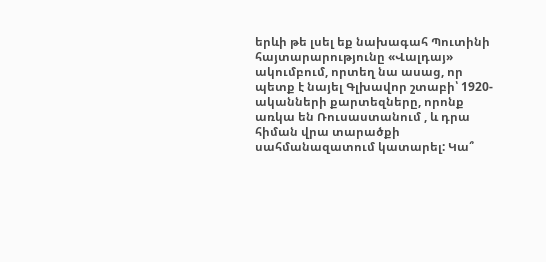երևի թե լսել եք նախագահ Պուտինի հայտարարությունը «Վալդայ» ակումբում, որտեղ նա ասաց, որ պետք է նայել Գլխավոր շտաբի՝ 1920-ականների քարտեզները, որոնք առկա են Ռուսաստանում , և դրա հիման վրա տարածքի սահմանազատում կատարել: Կա՞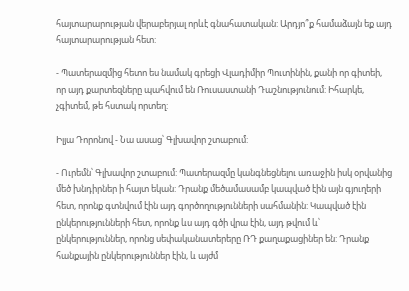հայտարարության վերաբերյալ որևէ գնահատական: Արդյո՞ք համաձայն եք այդ հայտարարության հետ:

- Պատերազմից հետո ես նամակ գրեցի Վլադիմիր Պուտինին, քանի որ գիտեի, որ այդ քարտեզները պահվում են Ռուսաստանի Դաշնությունում: Իհարկե, չգիտեմ, թե հստակ որտեղ:

Իլյա Դորոնով - Նա ասաց՝ Գլխավոր շտաբում:

- Ուրեմն՝ Գլխավոր շտաբում: Պատերազմը կանգնեցնելու առաջին իսկ օրվանից մեծ խնդիրներ ի հայտ եկան: Դրանք մեծամասամբ կապված էին այն գյուղերի հետ, որոնք գտնվում էին այդ գործողությունների սահմանին: Կապված էին ընկերությունների հետ, որոնք ևս այդ գծի վրա էին, այդ թվում և՝ ընկերություններ, որոնց սեփականատերերը ՌԴ քաղաքացիներ են: Դրանք հանքային ընկերություններ էին, և այժմ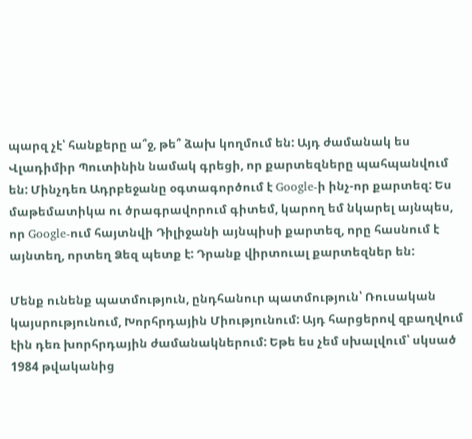պարզ չէ՝ հանքերը ա՞ջ, թե՞ ձախ կողմում են: Այդ ժամանակ ես Վլադիմիր Պուտինին նամակ գրեցի, որ քարտեզները պահպանվում են: Մինչդեռ Ադրբեջանը օգտագործում է Google-ի ինչ-որ քարտեզ: Ես մաթեմատիկա ու ծրագրավորում գիտեմ, կարող եմ նկարել այնպես, որ Google-ում հայտնվի Դիլիջանի այնպիսի քարտեզ, որը հասնում է այնտեղ, որտեղ Ձեզ պետք է: Դրանք վիրտուալ քարտեզներ են:

Մենք ունենք պատմություն, ընդհանուր պատմություն՝ Ռուսական կայսրությունում, Խորհրդային Միությունում: Այդ հարցերով զբաղվում էին դեռ խորհրդային ժամանակներում: Եթե ես չեմ սխալվում՝ սկսած 1984 թվականից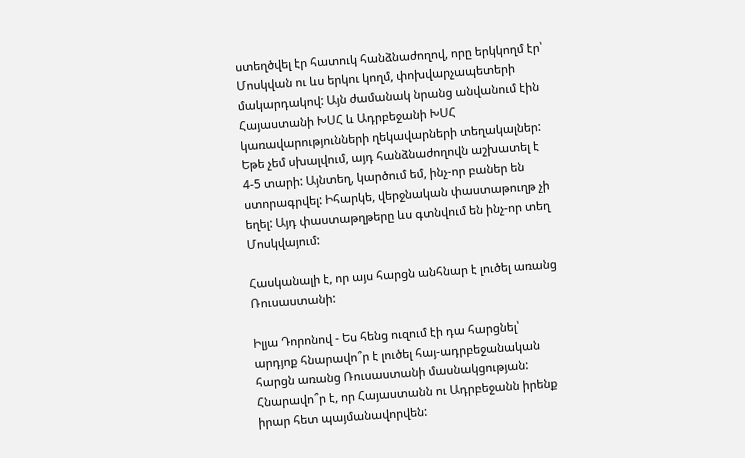ստեղծվել էր հատուկ հանձնաժողով, որը երկկողմ էր՝ Մոսկվան ու ևս երկու կողմ, փոխվարչապետերի մակարդակով: Այն ժամանակ նրանց անվանում էին Հայաստանի ԽՍՀ և Ադրբեջանի ԽՍՀ կառավարությունների ղեկավարների տեղակալներ: Եթե չեմ սխալվում, այդ հանձնաժողովն աշխատել է 4-5 տարի: Այնտեղ, կարծում եմ, ինչ-որ բաներ են ստորագրվել: Իհարկե, վերջնական փաստաթուղթ չի եղել: Այդ փաստաթղթերը ևս գտնվում են ինչ-որ տեղ Մոսկվայում:

Հասկանալի է, որ այս հարցն անհնար է լուծել առանց Ռուսաստանի:

Իլյա Դորոնով - Ես հենց ուզում էի դա հարցնել՝ արդյոք հնարավո՞ր է լուծել հայ-ադրբեջանական հարցն առանց Ռուսաստանի մասնակցության: Հնարավո՞ր է, որ Հայաստանն ու Ադրբեջանն իրենք իրար հետ պայմանավորվեն: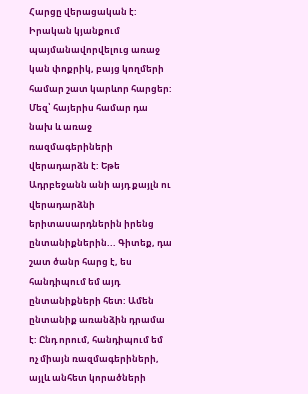Հարցը վերացական է: Իրական կյանքում պայմանավորվելուց առաջ կան փոքրիկ, բայց կողմերի համար շատ կարևոր հարցեր: Մեզ՝ հայերիս համար դա նախ և առաջ ռազմագերիների վերադարձն է: Եթե Ադրբեջանն անի այդ քայլն ու վերադարձնի երիտասարդներին իրենց ընտանիքներին... Գիտեք, դա շատ ծանր հարց է, ես հանդիպում եմ այդ ընտանիքների հետ: Ամեն ընտանիք առանձին դրամա է: Ընդ որում, հանդիպում եմ ոչ միայն ռազմագերիների, այլև անհետ կորածների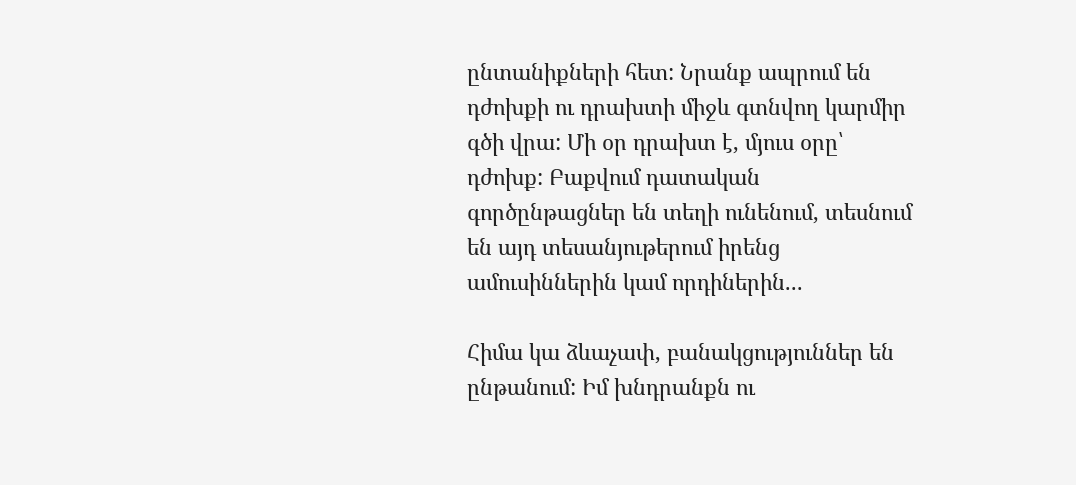ընտանիքների հետ: Նրանք ապրում են դժոխքի ու դրախտի միջև գտնվող կարմիր գծի վրա: Մի օր դրախտ է, մյուս օրը՝ դժոխք: Բաքվում դատական գործընթացներ են տեղի ունենում, տեսնում են այդ տեսանյութերում իրենց ամուսիններին կամ որդիներին...

Հիմա կա ձևաչափ, բանակցություններ են ընթանում: Իմ խնդրանքն ու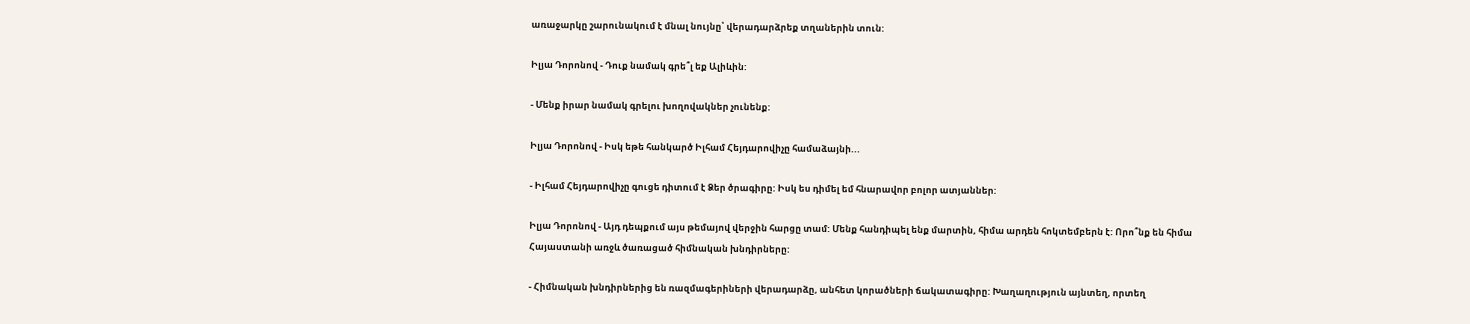առաջարկը շարունակում է մնալ նույնը՝ վերադարձրեք տղաներին տուն:

Իլյա Դորոնով - Դուք նամակ գրե՞լ եք Ալիևին:

- Մենք իրար նամակ գրելու խողովակներ չունենք:

Իլյա Դորոնով - Իսկ եթե հանկարծ Իլհամ Հեյդարովիչը համաձայնի...

- Իլհամ Հեյդարովիչը գուցե դիտում է Ձեր ծրագիրը: Իսկ ես դիմել եմ հնարավոր բոլոր ատյաններ:

Իլյա Դորոնով - Այդ դեպքում այս թեմայով վերջին հարցը տամ: Մենք հանդիպել ենք մարտին, հիմա արդեն հոկտեմբերն է: Որո՞նք են հիմա Հայաստանի առջև ծառացած հիմնական խնդիրները:

- Հիմնական խնդիրներից են ռազմագերիների վերադարձը, անհետ կորածների ճակատագիրը: Խաղաղություն այնտեղ, որտեղ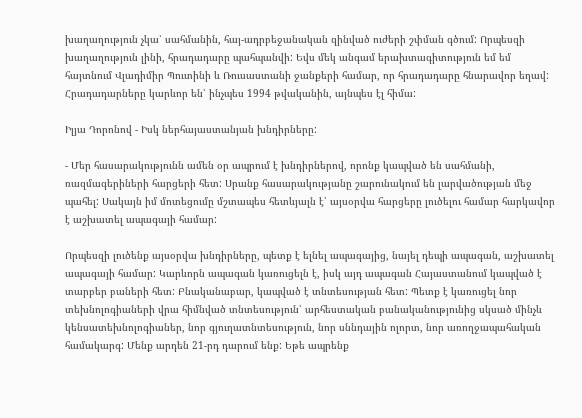խաղաղություն չկա՝ սահմանին, հայ-ադրբեջանական զինված ուժերի շփման գծում: Որպեսզի խաղաղություն լինի, հրադադարը պահպանվի: Եվս մեկ անգամ երախտագիտություն եմ եմ հայտնում Վլադիմիր Պուտինի և Ռուսաստանի ջանքերի համար, որ հրադադարը հնարավոր եղավ: Հրադադարները կարևոր են՝ ինչպես 1994 թվականին, այնպես էլ հիմա:

Իլյա Դորոնով - Իսկ ներհայաստանյան խնդիրները:

- Մեր հասարակությունն ամեն օր ապրում է խնդիրներով, որոնք կապված են սահմանի, ռազմագերիների հարցերի հետ: Սրանք հասարակությանը շարունակում են լարվածության մեջ պահել: Սակայն իմ մոտեցումը մշտապես հետևյալն է՝ այսօրվա հարցերը լուծելու համար հարկավոր է աշխատել ապագայի համար:

Որպեսզի լուծենք այսօրվա խնդիրները, պետք է ելնել ապագայից, նայել դեպի ապագան, աշխատել ապագայի համար: Կարևորն ապագան կառուցելն է, իսկ այդ ապագան Հայաստանում կապված է տարբեր բաների հետ: Բնականաբար, կապված է տնտեսության հետ: Պետք է կառուցել նոր տեխնոլոգիաների վրա հիմնված տնտեսություն՝ արհեստական բանականությունից սկսած մինչև կենսատեխնոլոգիաներ, նոր գյուղատնտեսություն, նոր սննդային ոլորտ, նոր առողջապահական համակարգ: Մենք արդեն 21-րդ դարում ենք: Եթե ապրենք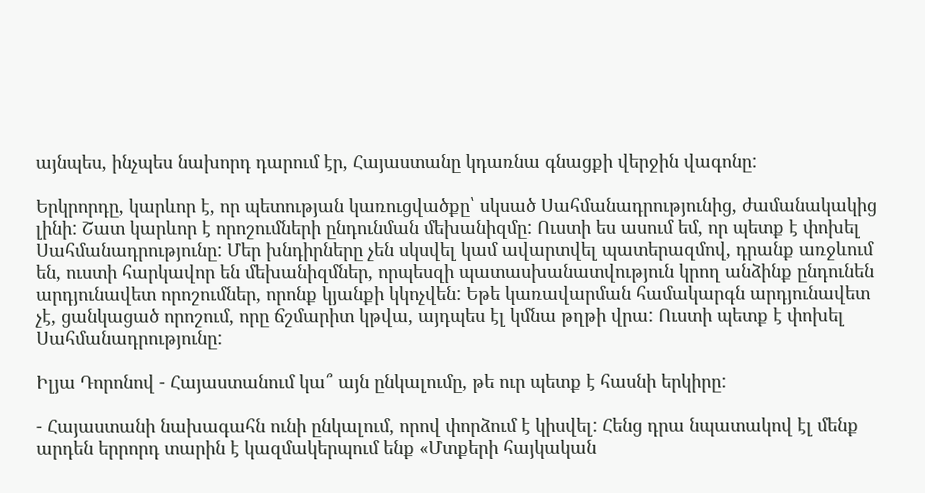այնպես, ինչպես նախորդ դարում էր, Հայաստանը կդառնա գնացքի վերջին վագոնը:

Երկրորդը, կարևոր է, որ պետության կառուցվածքը՝ սկսած Սահմանադրությունից, ժամանակակից լինի: Շատ կարևոր է որոշումների ընդունման մեխանիզմը: Ուստի ես ասում եմ, որ պետք է փոխել Սահմանադրությունը: Մեր խնդիրները չեն սկսվել կամ ավարտվել պատերազմով, դրանք առջևում են, ուստի հարկավոր են մեխանիզմներ, որպեսզի պատասխանատվություն կրող անձինք ընդունեն արդյունավետ որոշումներ, որոնք կյանքի կկոչվեն: Եթե կառավարման համակարգն արդյունավետ չէ, ցանկացած որոշում, որը ճշմարիտ կթվա, այդպես էլ կմնա թղթի վրա: Ուստի պետք է փոխել Սահմանադրությունը:

Իլյա Դորոնով - Հայաստանում կա՞ այն ընկալումը, թե ուր պետք է հասնի երկիրը:

- Հայաստանի նախագահն ունի ընկալում, որով փորձում է կիսվել: Հենց դրա նպատակով էլ մենք արդեն երրորդ տարին է կազմակերպում ենք «Մտքերի հայկական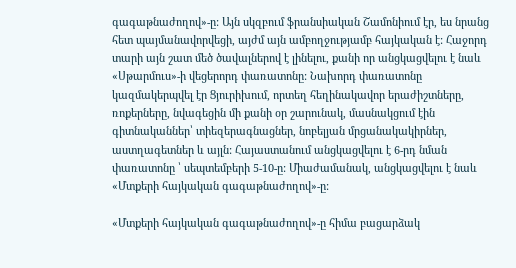գագաթնաժողով»-ը: Այն սկզբում ֆրանսիական Շամոնիում էր, ես նրանց հետ պայմանավորվեցի, այժմ այն ամբողջությամբ հայկական է: Հաջորդ տարի այն շատ մեծ ծավալներով է լինելու, քանի որ անցկացվելու է նաև «Սթարմուս»-ի վեցերորդ փառատոնը: Նախորդ փառատոնը կազմակերպվել էր Ցյուրիխում, որտեղ հեղինակավոր երաժիշտները, ռոքերները, նվագեցին մի քանի օր շարունակ, մասնակցում էին գիտնականներ՝ տիեզերագնացներ, նոբելյան մրցանակակիրներ, աստղագետներ և այլն: Հայաստանում անցկացվելու է 6-րդ նման փառատոնը ՝ սեպտեմբերի 5-10-ը: Միաժամանակ, անցկացվելու է նաև «Մտքերի հայկական գագաթնաժողով»-ը:

«Մտքերի հայկական գագաթնաժողով»-ը հիմա բացարձակ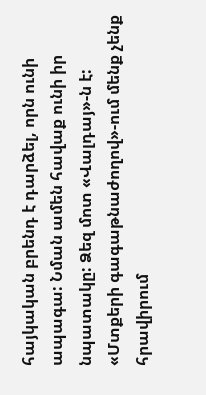հայկական բրենդ է դարձել, որն ունի ապագա: Նման ամեն հավաք ունի իր նպատակը: Ձեզ մոտ «Վալդայ»-ն է: «Մտքերի գագաթնաժողով»-ում մենք չենք հրավիրում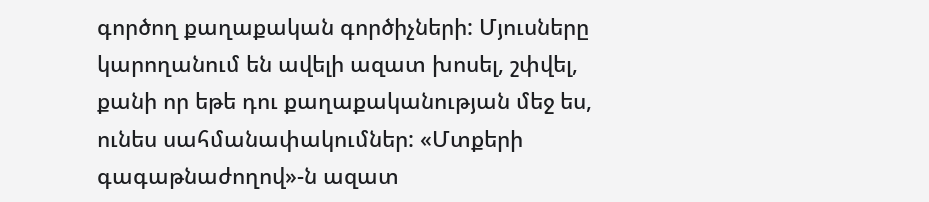գործող քաղաքական գործիչների: Մյուսները կարողանում են ավելի ազատ խոսել, շփվել, քանի որ եթե դու քաղաքականության մեջ ես, ունես սահմանափակումներ: «Մտքերի գագաթնաժողով»-ն ազատ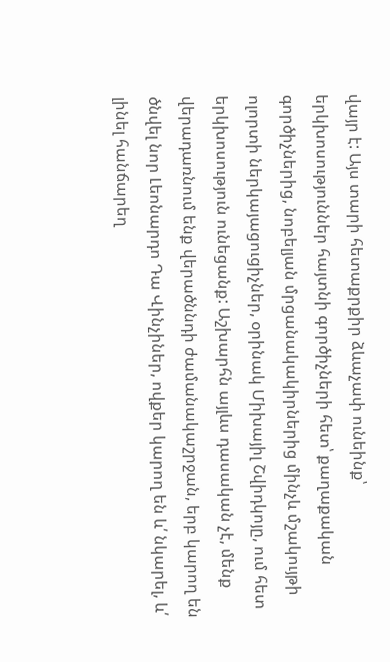վայր է: Այս տարի հետաքրքիր ձևաչափ ունեինք՝ երկխոսություններ հայտնի գործիչների հետ՝ քաղաքական գործիչներից, նոբելյան մրցանակակիրներից մինչև մշակույթի ոլորտի ներկայացուցիչներ, օրինակ Միխայիլ Շվիդկոյը, ում հետ երկխոսություն ունեցանք: Աշխարհն այլևս դասական չէ, մենք վերադառնում ենք վերածննդի ժամանակաշրջան, երբ կարող են ծնվել նոր Լեոնարդո Դա Վինչիներ, ովքեր կարող են և՛ նկարել, և՛ լինել հանճարեղ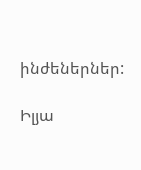ինժեներներ:

Իլյա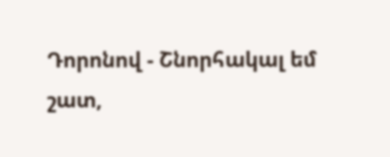Դորոնով - Շնորհակալ եմ շատ,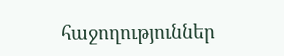հաջողություններ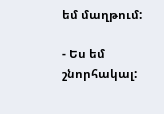եմ մաղթում:

- Ես եմ շնորհակալ: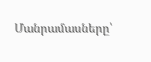Մանրամասները՝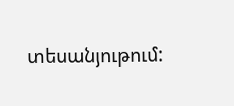տեսանյութում: